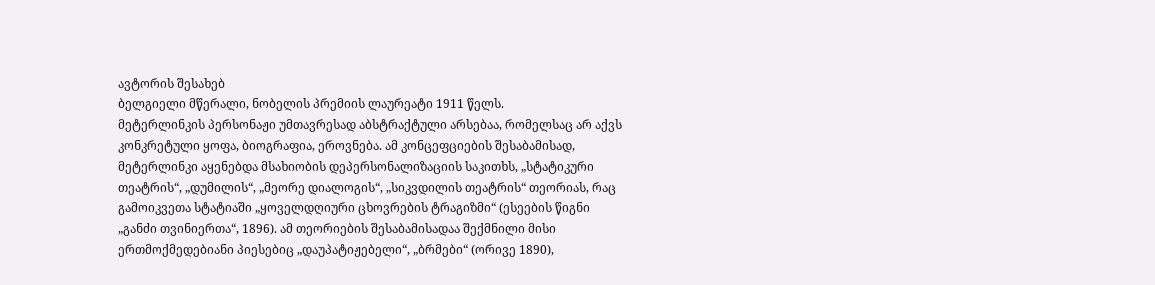ავტორის შესახებ
ბელგიელი მწერალი, ნობელის პრემიის ლაურეატი 1911 წელს.
მეტერლინკის პერსონაჟი უმთავრესად აბსტრაქტული არსებაა, რომელსაც არ აქვს კონკრეტული ყოფა, ბიოგრაფია, ეროვნება. ამ კონცეფციების შესაბამისად, მეტერლინკი აყენებდა მსახიობის დეპერსონალიზაციის საკითხს, „სტატიკური თეატრის“, „დუმილის“, „მეორე დიალოგის“, „სიკვდილის თეატრის“ თეორიას, რაც გამოიკვეთა სტატიაში „ყოველდღიური ცხოვრების ტრაგიზმი“ (ესეების წიგნი „განძი თვინიერთა“, 1896). ამ თეორიების შესაბამისადაა შექმნილი მისი ერთმოქმედებიანი პიესებიც „დაუპატიჟებელი“, „ბრმები“ (ორივე 1890),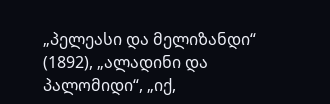„პელეასი და მელიზანდი“ (1892), „ალადინი და პალომიდი“, „იქ,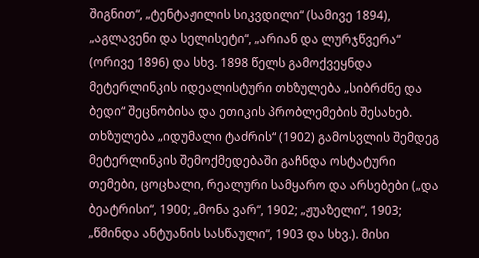შიგნით“, „ტენტაჟილის სიკვდილი“ (სამივე 1894), „აგლავენი და სელისეტი“, „არიან და ლურჯწვერა“ (ორივე 1896) და სხვ. 1898 წელს გამოქვეყნდა მეტერლინკის იდეალისტური თხზულება „სიბრძნე და ბედი“ შეცნობისა და ეთიკის პრობლემების შესახებ. თხზულება „იდუმალი ტაძრის“ (1902) გამოსვლის შემდეგ მეტერლინკის შემოქმედებაში გაჩნდა ოსტატური თემები, ცოცხალი, რეალური სამყარო და არსებები („და ბეატრისი“, 1900; „მონა ვარ“, 1902; „ჟუაზელი“, 1903; „წმინდა ანტუანის სასწაული“, 1903 და სხვ.). მისი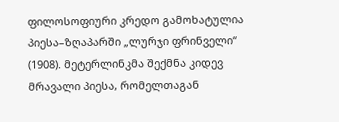ფილოსოფიური კრედო გამოხატულია პიესა–ზღაპარში „ლურჯი ფრინველი“ (1908). მეტერლინკმა შექმნა კიდევ მრავალი პიესა, რომელთაგან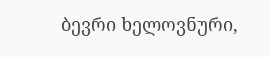ბევრი ხელოვნური,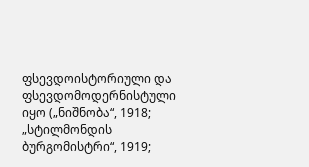ფსევდოისტორიული და ფსევდომოდერნისტული იყო („ნიშნობა“, 1918; „სტილმონდის ბურგომისტრი“, 1919;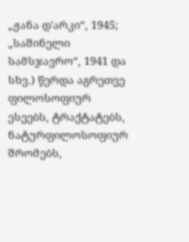„ჟანა დ'არკი“, 1945; „საშინელი სამსჯავრო“, 1941 და სხვ.) წერდა აგრეთვე ფილოსოფიურ ესეებს, ტრაქტატებს, ნატურფილოსოფიურ შრომებს,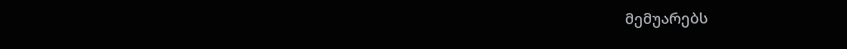მემუარებს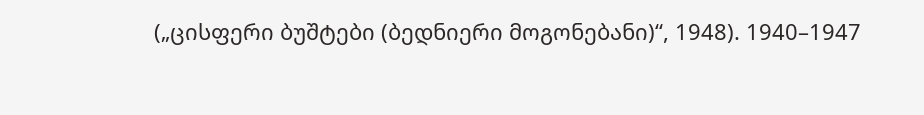(„ცისფერი ბუშტები (ბედნიერი მოგონებანი)“, 1948). 1940–1947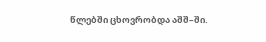წლებში ცხოვრობდა აშშ–ში.